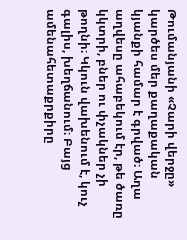Թումանյանի «Չարի վերջը» կարծես մեր քաղաքական կյանքի համար է գրված։ Աղա աղվեսը ահաբեկում էր, թե ծառը կկտրի, բներ ու փչակներ չի թողնի։ Կկուն վախենում է, կուչ գալիս, խեղճանում։ Բայց ամենահետաքրքիրը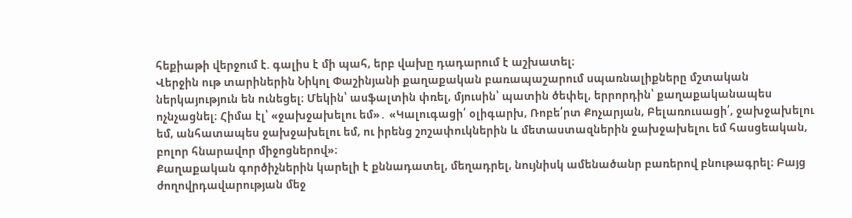հեքիաթի վերջում է. գալիս է մի պահ, երբ վախը դադարում է աշխատել։
Վերջին ութ տարիներին Նիկոլ Փաշինյանի քաղաքական բառապաշարում սպառնալիքները մշտական ներկայություն են ունեցել։ Մեկին՝ ասֆալտին փռել, մյուսին՝ պատին ծեփել, երրորդին՝ քաղաքականապես ոչնչացնել։ Հիմա էլ՝ «ջախջախելու եմ»․ «Կալուգացի՛ օլիգարխ, Ռոբե՛րտ Քոչարյան, Բելառուսացի՛, ջախջախելու եմ, անհատապես ջախջախելու եմ, ու իրենց շոշափուկներին և մետաստազներին ջախջախելու եմ հասցեական, բոլոր հնարավոր միջոցներով»։
Քաղաքական գործիչներին կարելի է քննադատել, մեղադրել, նույնիսկ ամենածանր բառերով բնութագրել։ Բայց ժողովրդավարության մեջ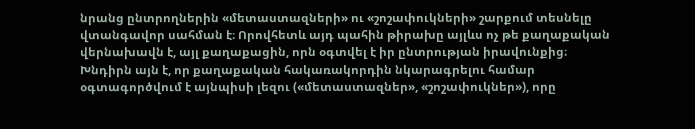նրանց ընտրողներին «մետաստազների» ու «շոշափուկների» շարքում տեսնելը վտանգավոր սահման է։ Որովհետև այդ պահին թիրախը այլևս ոչ թե քաղաքական վերնախավն է, այլ քաղաքացին, որն օգտվել է իր ընտրության իրավունքից։
Խնդիրն այն է, որ քաղաքական հակառակորդին նկարագրելու համար օգտագործվում է այնպիսի լեզու («մետաստազներ», «շոշափուկներ»), որը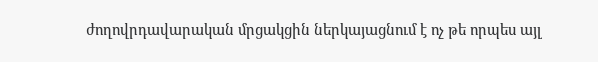ժողովրդավարական մրցակցին ներկայացնում է ոչ թե որպես այլ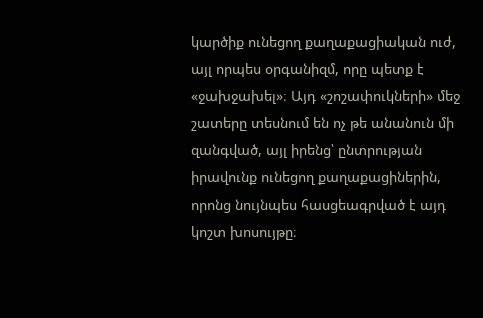կարծիք ունեցող քաղաքացիական ուժ, այլ որպես օրգանիզմ, որը պետք է «ջախջախել»։ Այդ «շոշափուկների» մեջ շատերը տեսնում են ոչ թե անանուն մի զանգված, այլ իրենց՝ ընտրության իրավունք ունեցող քաղաքացիներին, որոնց նույնպես հասցեագրված է այդ կոշտ խոսույթը։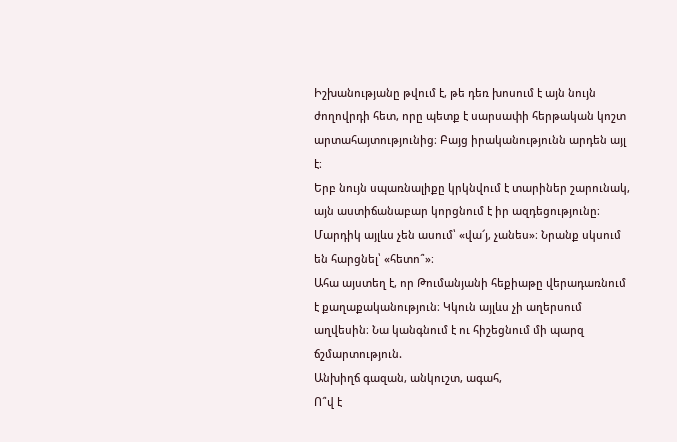Իշխանությանը թվում է, թե դեռ խոսում է այն նույն ժողովրդի հետ, որը պետք է սարսափի հերթական կոշտ արտահայտությունից։ Բայց իրականությունն արդեն այլ է։
Երբ նույն սպառնալիքը կրկնվում է տարիներ շարունակ, այն աստիճանաբար կորցնում է իր ազդեցությունը։ Մարդիկ այլևս չեն ասում՝ «վա՜յ, չանես»։ Նրանք սկսում են հարցնել՝ «հետո՞»։
Ահա այստեղ է, որ Թումանյանի հեքիաթը վերադառնում է քաղաքականություն։ Կկուն այլևս չի աղերսում աղվեսին։ Նա կանգնում է ու հիշեցնում մի պարզ ճշմարտություն.
Անխիղճ գազան, անկուշտ, ագահ,
Ո՞վ է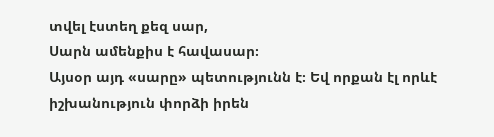տվել էստեղ քեզ սար,
Սարն ամենքիս է հավասար։
Այսօր այդ «սարը» պետությունն է։ Եվ որքան էլ որևէ իշխանություն փորձի իրեն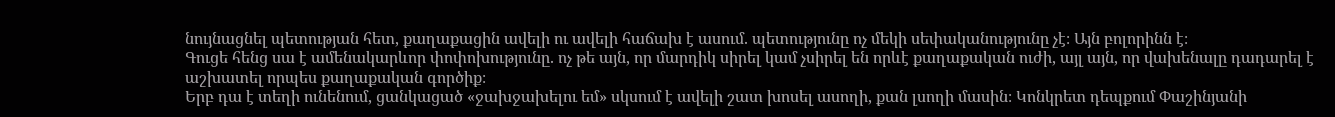նույնացնել պետության հետ, քաղաքացին ավելի ու ավելի հաճախ է ասում. պետությունը ոչ մեկի սեփականությունը չէ։ Այն բոլորինն է։
Գուցե հենց սա է ամենակարևոր փոփոխությունը. ոչ թե այն, որ մարդիկ սիրել կամ չսիրել են որևէ քաղաքական ուժի, այլ այն, որ վախենալը դադարել է աշխատել որպես քաղաքական գործիք։
Երբ դա է տեղի ունենում, ցանկացած «ջախջախելու եմ» սկսում է ավելի շատ խոսել ասողի, քան լսողի մասին։ Կոնկրետ դեպքում Փաշինյանի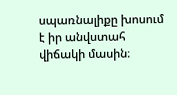սպառնալիքը խոսում է իր անվստահ վիճակի մասին։